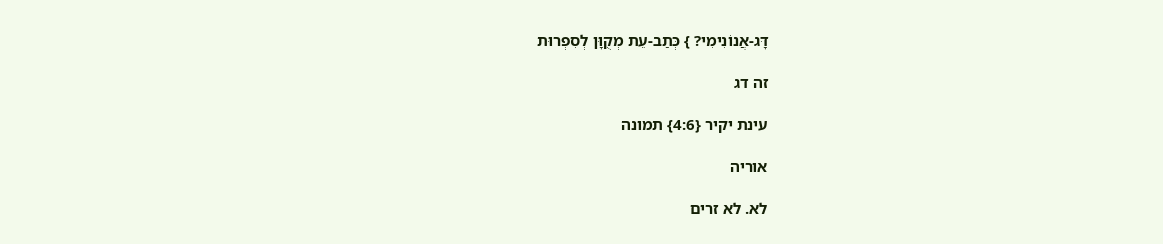דָּג-אֲנוֹנִימִי? } כְּתַב-עֵת מְקֻוָּן לְסִפְרוּת

זה דג

עינת יקיר {4:6} תמונה

אוריה

לא. לא זרים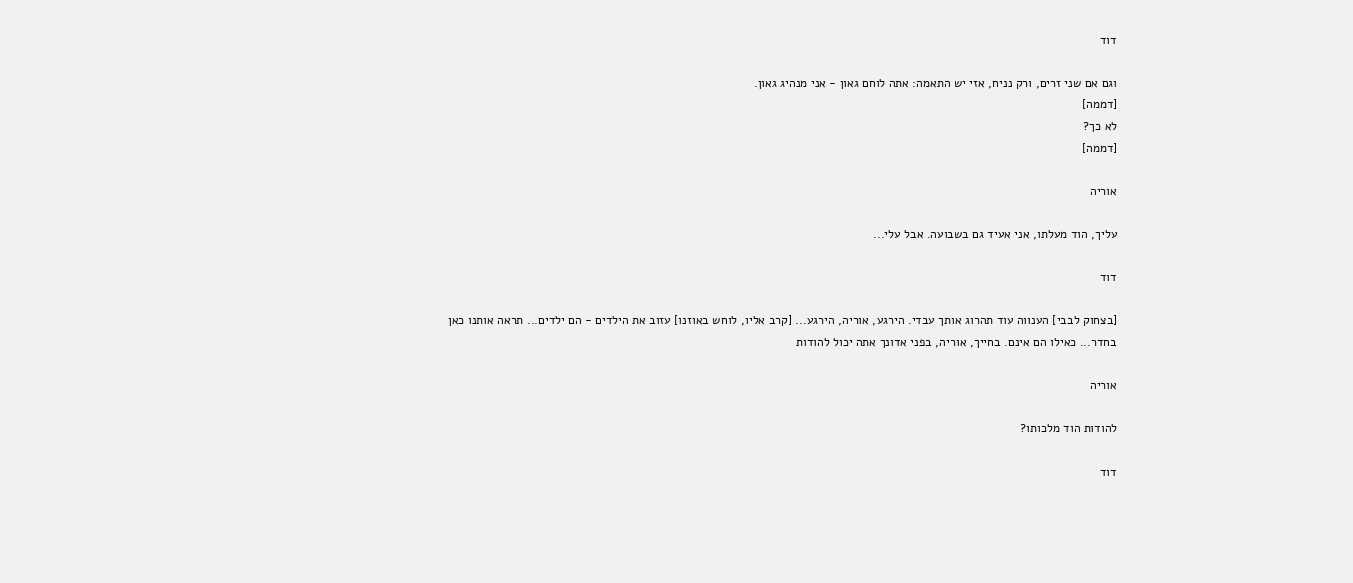דוד

וגם אם שני זרים, ורק נניח, אזי יש התאמה: אתה לוחם גאון - אני מנהיג גאון.
[דממה]
לא כך?
[דממה]

אוריה

עליך, הוד מעלתו, אני אעיד גם בשבועה. אבל עלי...

דוד

[בצחוק לבבי] הענווה עוד תהרוג אותך עבדי. הירגע, אוריה, הירגע... [קרב אליו, לוחש באוזנו] עזוב את הילדים - הם ילדים... תראה אותנו כאן בחדר... כאילו הם אינם. בחייך, אוריה, בפני אדונך אתה יכול להודות

אוריה

להודות הוד מלכותו?

דוד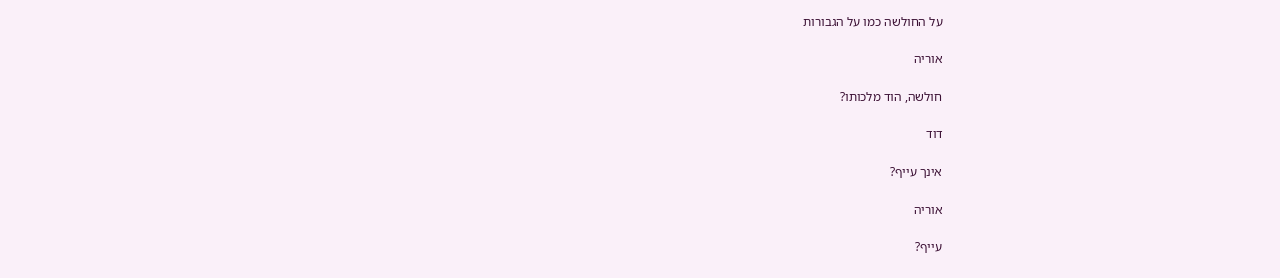על החולשה כמו על הגבורות

אוריה

חולשה, הוד מלכותו?

דוד

אינך עייף?

אוריה

עייף?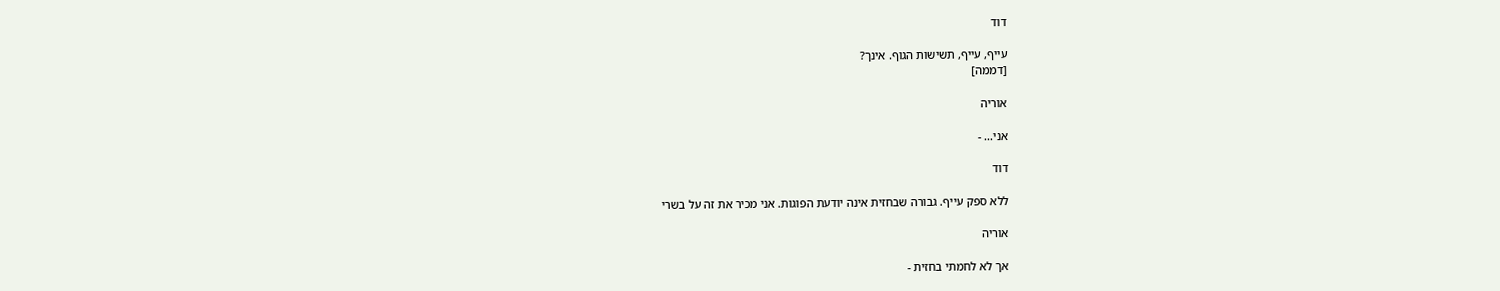דוד

עייף, עייף, תשישות הגוף. אינך?
[דממה]

אוריה

אני... -

דוד

ללא ספק עייף. גבורה שבחזית אינה יודעת הפוגות. אני מכיר את זה על בשרי

אוריה

אך לא לחמתי בחזית -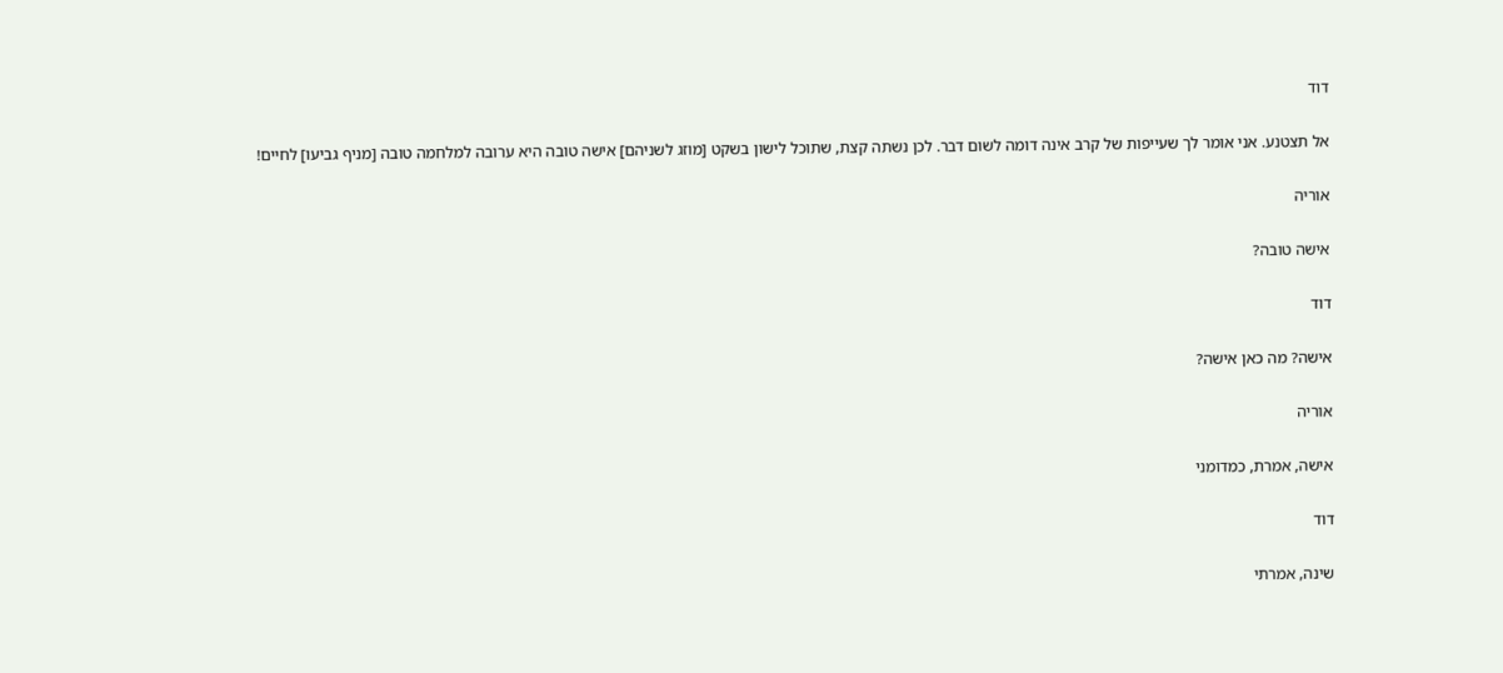דוד

אל תצטנע. אני אומר לך שעייפות של קרב אינה דומה לשום דבר. לכן נשתה קצת, שתוכל לישון בשקט [מוזג לשניהם] אישה טובה היא ערובה למלחמה טובה [מניף גביעו] לחיים!

אוריה

אישה טובה?

דוד

אישה? מה כאן אישה?

אוריה

אישה, אמרת, כמדומני

דוד

שינה, אמרתי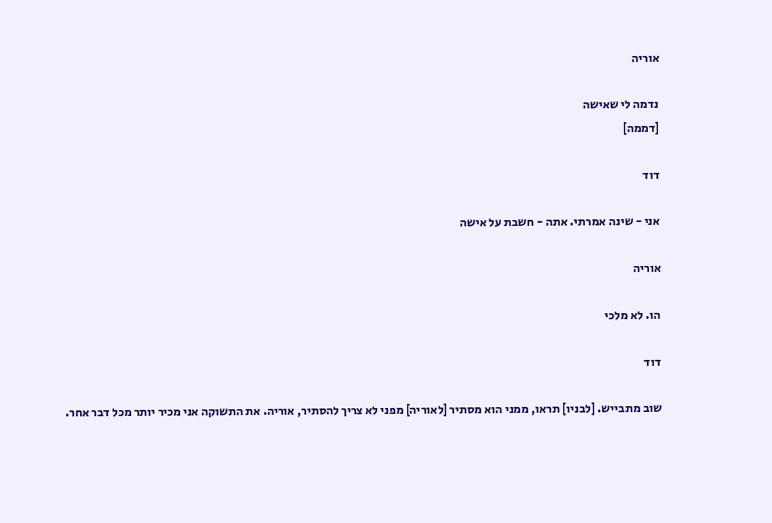אוריה

נדמה לי שאישה
[דממה]

דוד

אני - שינה אמרתי. אתה - חשבת על אישה

אוריה

הו. לא מלכי

דוד

שוב מתבייש. [לבניו] תראו, ממני הוא מסתיר [לאוריה] מפני לא צריך להסתיר, אוריה. את התשוקה אני מכיר יותר מכל דבר אחר.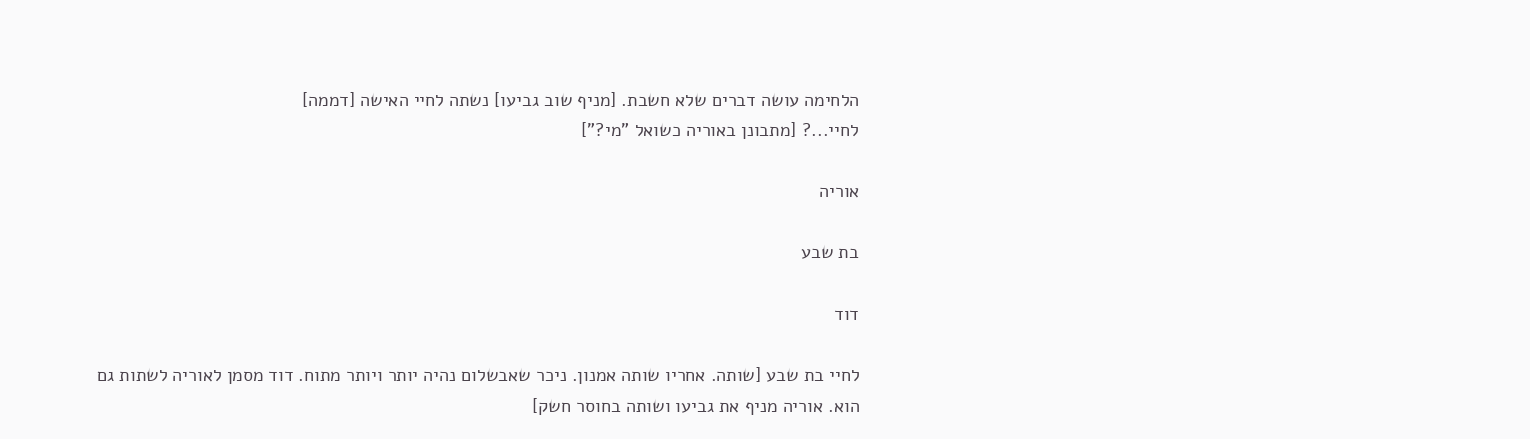הלחימה עושה דברים שלא חשבת. [מניף שוב גביעו] נשתה לחיי האישה [דממה]
לחיי...? [מתבונן באוריה כשואל "מי?"]

אוריה

בת שבע

דוד

לחיי בת שבע [שותה. אחריו שותה אמנון. ניכר שאבשלום נהיה יותר ויותר מתוח. דוד מסמן לאוריה לשתות גם הוא. אוריה מניף את גביעו ושותה בחוסר חשק]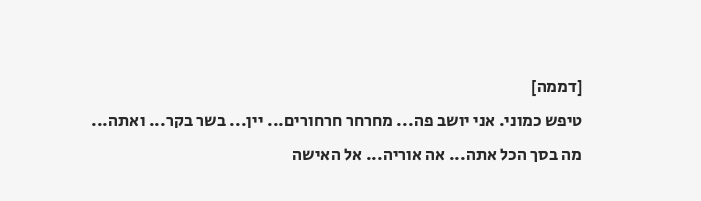[דממה]
טיפש כמוני. אני יושב פה... מחרחר חרחורים... יין... בשר בקר... ואתה... מה בסך הכל אתה... אה אוריה... אל האישה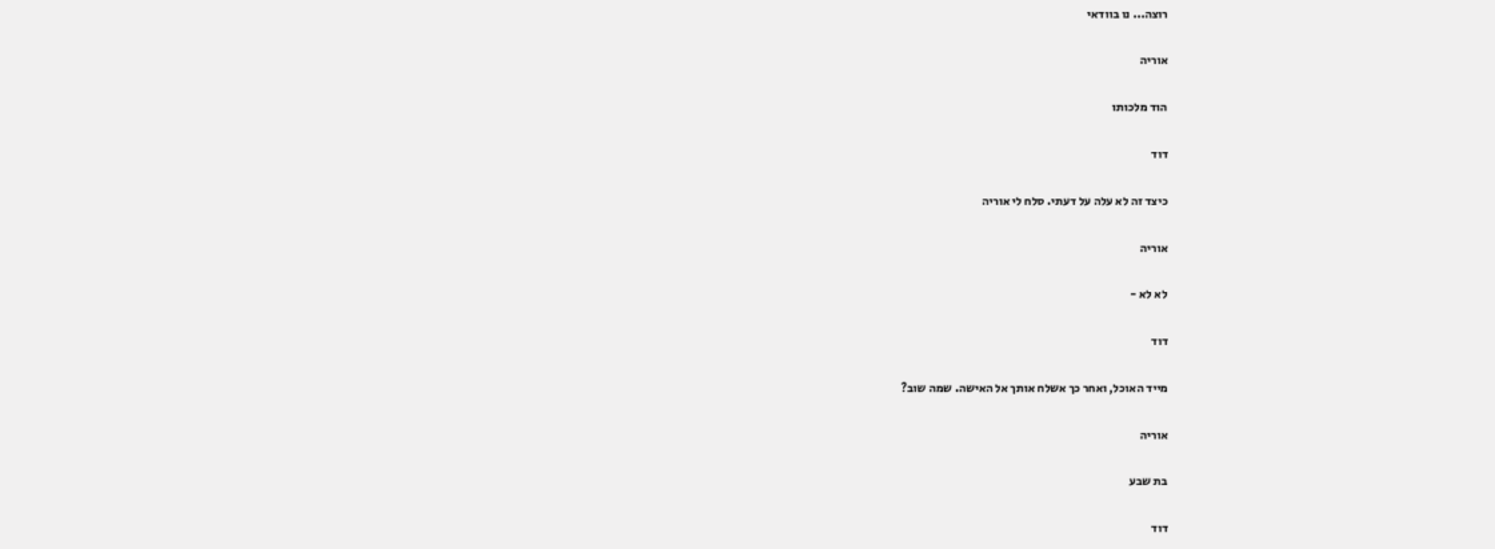רוצה... נו בוודאי

אוריה

הוד מלכותו

דוד

כיצד זה לא עלה על דעתי. סלח לי אוריה

אוריה

לא לא -

דוד

מייד האוכל, ואחר כך אשלח אותך אל האישה. שמה שוב?

אוריה

בת שבע

דוד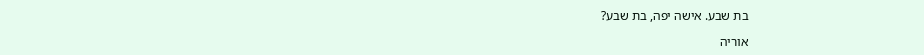בת שבע. אישה יפה, בת שבע?

אוריה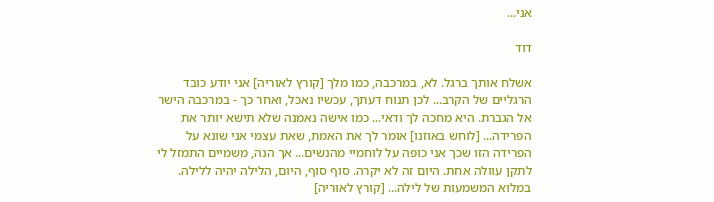אני...

דוד

אשלח אותך ברגל. לא, במרכבה, כמו מלך [קורץ לאוריה] אני יודע כובד הרגליים של הקרב... לכן תנוח דעתך, עכשיו נאכל, ואחר כך - במרכבה הישר אל הגברת. היא מחכה לך ודאי... כמו אישה נאמנה שלא תישא יותר את הפרידה... [לוחש באוזנו] אומר לך את האמת, שאת עצמי אני שונא על הפרידה הזו שכך אני כופה על לוחמיי מהנשים... אך הנה, משמיים התמזל לי לתקן עוולה אחת. היום זה לא יקרה. סוף סוף, היום, הלילה יהיה ללילה. במלוא המשמעות של לילה... [קורץ לאוריה]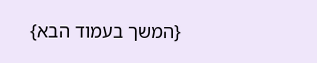{המשך בעמוד הבא}